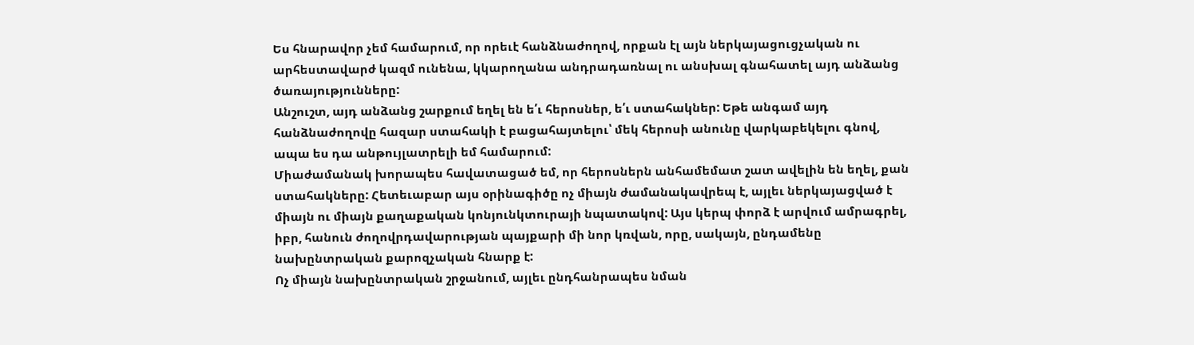Ես հնարավոր չեմ համարում, որ որեւէ հանձնաժողով, որքան էլ այն ներկայացուցչական ու արհեստավարժ կազմ ունենա, կկարողանա անդրադառնալ ու անսխալ գնահատել այդ անձանց ծառայությունները:
Անշուշտ, այդ անձանց շարքում եղել են ե՛ւ հերոսներ, ե՛ւ ստահակներ: Եթե անգամ այդ հանձնաժողովը հազար ստահակի է բացահայտելու՝ մեկ հերոսի անունը վարկաբեկելու գնով, ապա ես դա անթույլատրելի եմ համարում:
Միաժամանակ խորապես հավատացած եմ, որ հերոսներն անհամեմատ շատ ավելին են եղել, քան ստահակները: Հետեւաբար այս օրինագիծը ոչ միայն ժամանակավրեպ է, այլեւ ներկայացված է միայն ու միայն քաղաքական կոնյունկտուրայի նպատակով: Այս կերպ փորձ է արվում ամրագրել, իբր, հանուն ժողովրդավարության պայքարի մի նոր կռվան, որը, սակայն, ընդամենը նախընտրական քարոզչական հնարք է:
Ոչ միայն նախընտրական շրջանում, այլեւ ընդհանրապես նման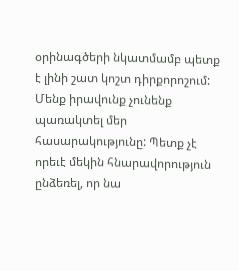օրինագծերի նկատմամբ պետք է լինի շատ կոշտ դիրքորոշում: Մենք իրավունք չունենք պառակտել մեր հասարակությունը: Պետք չէ որեւէ մեկին հնարավորություն ընձեռել, որ նա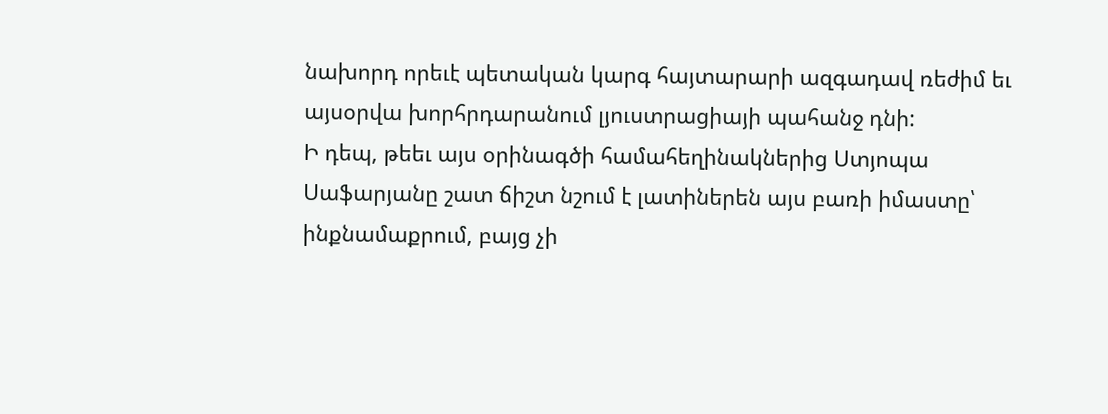նախորդ որեւէ պետական կարգ հայտարարի ազգադավ ռեժիմ եւ այսօրվա խորհրդարանում լյուստրացիայի պահանջ դնի:
Ի դեպ, թեեւ այս օրինագծի համահեղինակներից Ստյոպա Սաֆարյանը շատ ճիշտ նշում է լատիներեն այս բառի իմաստը՝ ինքնամաքրում, բայց չի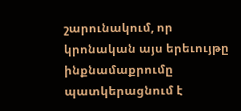շարունակում, որ կրոնական այս երեւույթը ինքնամաքրումը պատկերացնում է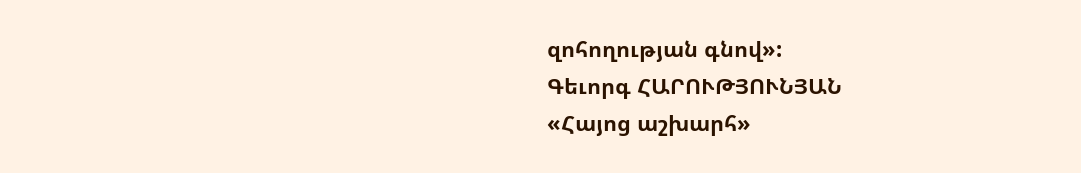զոհողության գնով»:
Գեւորգ ՀԱՐՈՒԹՅՈՒՆՅԱՆ
«Հայոց աշխարհ»